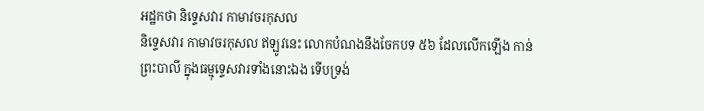អដ្ឋកថា និទ្ទេសវារ កាមាវចរកុសល
និទ្ទេសវារ កាមាវចរកុសល ឥឡូវនេះ លោកបំណងនឹងចែកបទ ៥៦ ដែលលើកឡើង កាន់ព្រះបាលី ក្នុងធម្មុទ្ទេសវារទាំងនោះឯង ទើបទ្រង់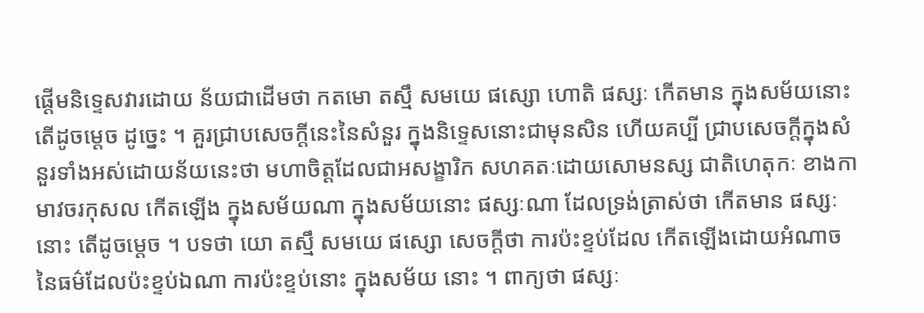ផ្តើមនិទ្ទេសវារដោយ ន័យជាដើមថា កតមោ តស្មឹ សមយេ ផស្សោ ហោតិ ផស្សៈ កើតមាន ក្នុងសម័យនោះ តើដូចម្តេច ដូច្នេះ ។ គួរជ្រាបសេចក្តីនេះនៃសំនួរ ក្នុងនិទ្ទេសនោះជាមុនសិន ហើយគប្បី ជ្រាបសេចក្តីក្នុងសំនួរទាំងអស់ដោយន័យនេះថា មហាចិត្តដែលជាអសង្ខារិក សហគតៈដោយសោមនស្ស ជាតិហេតុកៈ ខាងកាមាវចរកុសល កើតឡើង ក្នុងសម័យណា ក្នុងសម័យនោះ ផស្សៈណា ដែលទ្រង់ត្រាស់ថា កើតមាន ផស្សៈនោះ តើដូចម្តេច ។ បទថា យោ តស្មឹ សមយេ ផស្សោ សេចក្តីថា ការប៉ះខ្ទប់ដែល កើតឡើងដោយអំណាចនៃធម៌ដែលប៉ះខ្ទប់ឯណា ការប៉ះខ្ទប់នោះ ក្នុងសម័យ នោះ ។ ពាក្យថា ផស្សៈ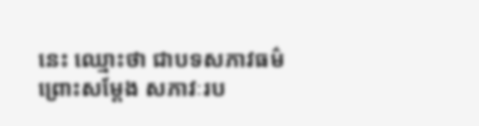នេះ ឈ្មោះថា ជាបទសភាវធម៌ ព្រោះសម្តែង សភាវៈរប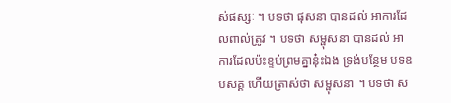ស់ផស្សៈ ។ បទថា ផុសនា បានដល់ អាការដែលពាល់ត្រូវ ។ បទថា សម្ផុសនា បានដល់ អាការដែលប៉ះខ្ទប់ព្រមគ្នានុ៎ះឯង ទ្រង់បន្ថែម បទឧបសគ្គ ហើយត្រាស់ថា សម្ផុសនា ។ បទថា ស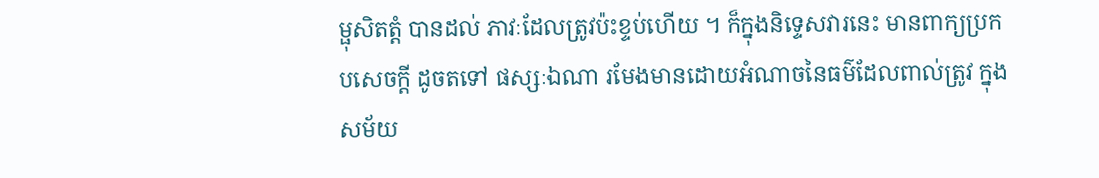ម្ផុសិតត្តំ បានដល់ ភាវៈដែលត្រូវប៉ះខ្ទប់ហើយ ។ ក៏ក្នុងនិទ្ទេសវារនេះ មានពាក្យប្រកបសេចក្តី ដូចតទៅ ផស្សៈឯណា រមែងមានដោយអំណាចនៃធម៌ដែលពាល់ត្រូវ ក្នុងសម័យ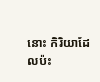នោះ កិរិយាដែលប៉ះ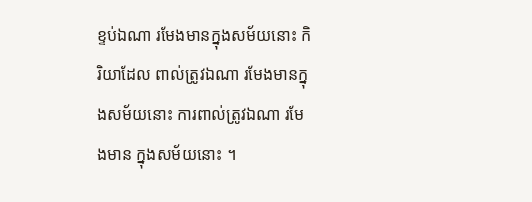ខ្ទប់ឯណា រមែងមានក្នុងសម័យនោះ កិរិយាដែល ពាល់ត្រូវឯណា រមែងមានក្នុងសម័យនោះ ការពាល់ត្រូវឯណា រមែងមាន ក្នុងសម័យនោះ ។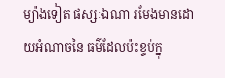ម្យ៉ាងទៀត ផស្សៈឯណា រមែងមានដោយអំណាចនៃ ធម៌ដែលប៉ះខ្ទប់ក្នុ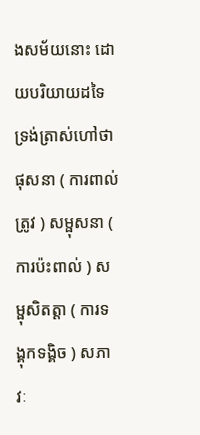ងសម័យនោះ ដោយបរិយាយដទៃ ទ្រង់ត្រាស់ហៅថា ផុសនា ( ការពាល់ត្រូវ ) សម្ផុសនា ( ការប៉ះពាល់ ) សម្ផុសិតត្តា ( ការទង្គុកទង្គិច ) សភាវៈ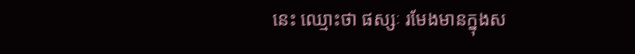នេះ ឈ្មោះថា ផស្សៈ រមែងមានក្នុងស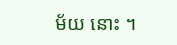ម័យ នោះ ។